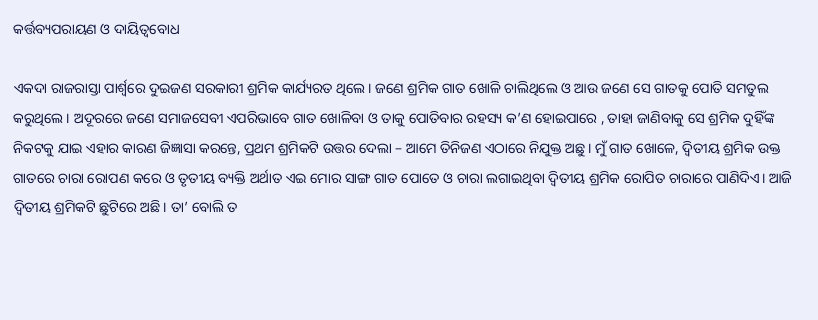କର୍ତ୍ତବ୍ୟପରାୟଣ ଓ ଦାୟିତ୍ୱବୋଧ

ଏକଦା ରାଜରାସ୍ତା ପାର୍ଶ୍ୱରେ ଦୁଇଜଣ ସରକାରୀ ଶ୍ରମିକ କାର୍ଯ୍ୟରତ ଥିଲେ। ଜଣେ ଶ୍ରମିକ ଗାତ ଖୋଳି ଚାଲିଥିଲେ ଓ ଆଉ ଜଣେ ସେ ଗାତକୁ ପୋତି ସମତୁଲ କରୁଥିଲେ। ଅଦୂରରେ ଜଣେ ସମାଜସେବୀ ଏପରିଭାବେ ଗାତ ଖୋଳିବା ଓ ତାକୁ ପୋତିବାର ରହସ୍ୟ କ’ଣ ହୋଇପାରେ , ତାହା ଜାଣିବାକୁ ସେ ଶ୍ରମିକ ଦୁହିଁଙ୍କ ନିକଟକୁ ଯାଇ ଏହାର କାରଣ ଜିଜ୍ଞାସା କରନ୍ତେ, ପ୍ରଥମ ଶ୍ରମିକଟି ଉତ୍ତର ଦେଲା – ଆମେ ତିନିଜଣ ଏଠାରେ ନିଯୁକ୍ତ ଅଛୁ। ମୁଁ ଗାତ ଖୋଳେ, ଦ୍ୱିତୀୟ ଶ୍ରମିକ ଉକ୍ତ ଗାତରେ ଚାରା ରୋପଣ କରେ ଓ ତୃତୀୟ ବ୍ୟକ୍ତି ଅର୍ଥାତ ଏଇ ମୋର ସାଙ୍ଗ ଗାତ ପୋତେ ଓ ଚାରା ଲଗାଇଥିବା ଦ୍ୱିତୀୟ ଶ୍ରମିକ ରୋପିତ ଚାରାରେ ପାଣିଦିଏ। ଆଜି ଦ୍ୱିତୀୟ ଶ୍ରମିକଟି ଛୁଟିରେ ଅଛି। ତା’ ବୋଲି ତ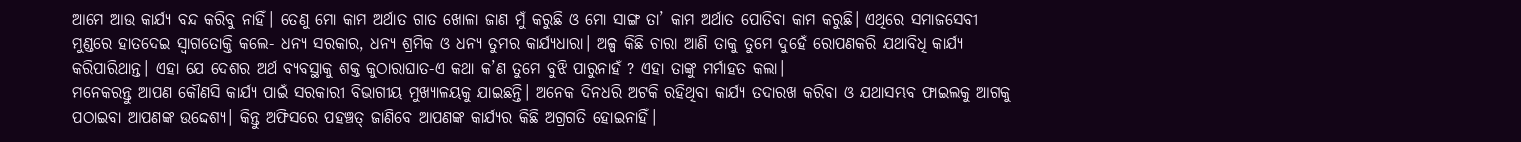ଆମେ ଆଉ କାର୍ଯ୍ୟ ବନ୍ଦ କରିବୁ ନାହିଁ। ତେଣୁ ମୋ କାମ ଅର୍ଥାତ ଗାତ ଖୋଳା ଜାଣ ମୁଁ କରୁଛି ଓ ମୋ ସାଙ୍ଗ ତା’ କାମ ଅର୍ଥାତ ପୋତିବା କାମ କରୁଛି। ଏଥିରେ ସମାଜସେବୀ ମୁଣ୍ଡରେ ହାତଦେଇ ସ୍ବାଗତୋକ୍ତି କଲେ- ଧନ୍ୟ ସରକାର, ଧନ୍ୟ ଶ୍ରମିକ ଓ ଧନ୍ୟ ତୁମର କାର୍ଯ୍ୟଧାରା। ଅଳ୍ପ କିଛି ଚାରା ଆଣି ତାକୁ ତୁମେ ଦୁହେଁ ରୋପଣକରି ଯଥାବିଧି କାର୍ଯ୍ୟ କରିପାରିଥାନ୍ତ। ଏହା ଯେ ଦେଶର ଅର୍ଥ ବ୍ୟବସ୍ଥାକୁ ଶକ୍ତ କୁଠାରାଘାତ-ଏ କଥା କ’ଣ ତୁମେ ବୁଝି ପାରୁନାହଁ ? ଏହା ତାଙ୍କୁ ମର୍ମାହତ କଲା।
ମନେକରନ୍ତୁ ଆପଣ କୌଣସି କାର୍ଯ୍ୟ ପାଇଁ ସରକାରୀ ବିଭାଗୀୟ ମୁଖ୍ୟାଳୟକୁ ଯାଇଛନ୍ତି। ଅନେକ ଦିନଧରି ଅଟକି ରହିଥିବା କାର୍ଯ୍ୟ ତଦାରଖ କରିବା ଓ ଯଥାସମ୍ଭବ ଫାଇଲକୁ ଆଗକୁ ପଠାଇବା ଆପଣଙ୍କ ଉଦ୍ଦେଶ୍ୟ। କିନ୍ତୁ ଅଫିସରେ ପହଞ୍ଚତ୍ ଜାଣିବେ ଆପଣଙ୍କ କାର୍ଯ୍ୟର କିଛି ଅଗ୍ରଗତି ହୋଇନାହିଁ।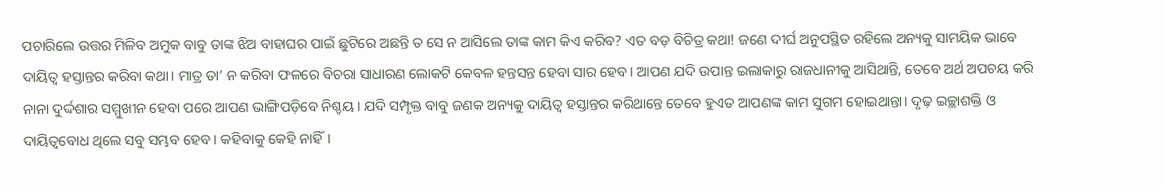ପଚାରିଲେ ଉତ୍ତର ମିଳିବ ଅମୁକ ବାବୁ ତାଙ୍କ ଝିଅ ବାହାଘର ପାଇଁ ଛୁଟିରେ ଅଛନ୍ତି ତ ସେ ନ ଆସିଲେ ତାଙ୍କ କାମ କିଏ କରିବ? ଏତ ବଡ଼ ବିଚିତ୍ର କଥା! ଜଣେ ଦୀର୍ଘ ଅନୁପସ୍ଥିତ ରହିଲେ ଅନ୍ୟକୁ ସାମୟିକ ଭାବେ ଦାୟିତ୍ୱ ହସ୍ତାନ୍ତର କରିବା କଥା। ମାତ୍ର ତା’ ନ କରିବା ଫଳରେ ବିଚରା ସାଧାରଣ ଲୋକଟି କେବଳ ହନ୍ତସନ୍ତ ହେବା ସାର ହେବ। ଆପଣ ଯଦି ଉପାନ୍ତ ଇଲାକାରୁ ରାଜଧାନୀକୁ ଆସିଥାନ୍ତି, ତେବେ ଅର୍ଥ ଅପଚୟ କରି ନାନା ଦୁର୍ଦ୍ଦଶାର ସମ୍ମୁଖୀନ ହେବା ପରେ ଆପଣ ଭାଙ୍ଗିପଡ଼ିବେ ନିଶ୍ଚୟ। ଯଦି ସମ୍ପୃକ୍ତ ବାବୁ ଜଣକ ଅନ୍ୟକୁ ଦାୟିତ୍ୱ ହସ୍ତାନ୍ତର କରିଥାନ୍ତେ ତେବେ ହୁଏତ ଆପଣଙ୍କ କାମ ସୁଗମ ହୋଇଥାନ୍ତା। ଦୃଢ଼ ଇଚ୍ଛାଶକ୍ତି ଓ ଦାୟିତ୍ୱବୋଧ ଥିଲେ ସବୁ ସମ୍ଭବ ହେବ। କହିବାକୁ କେହି ନାହିଁ।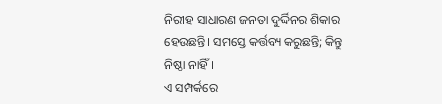ନିରୀହ ସାଧାରଣ ଜନତା ଦୁର୍ଦ୍ଦିନର ଶିକାର ହେଉଛନ୍ତି। ସମସ୍ତେ କର୍ତ୍ତବ୍ୟ କରୁଛନ୍ତି; କିନ୍ତୁ ନିଷ୍ଠା ନାହିଁ।
ଏ ସମ୍ପର୍କରେ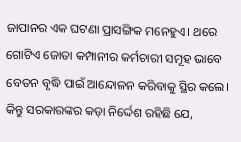ଜାପାନର ଏକ ଘଟଣା ପ୍ରାସଙ୍ଗିକ ମନେହୁଏ। ଥରେ ଗୋଟିଏ ଜୋତା କମ୍ପାନୀର କର୍ମଚାରୀ ସମୂହ ଭାବେ ବେତନ ବୃଦ୍ଧି ପାଇଁ ଆନ୍ଦୋଳନ କରିବାକୁ ସ୍ଥିର କଲେ। କିନ୍ତୁ ସରକାରଙ୍କର କଡ଼ା ନିର୍ଦ୍ଦେଶ ରହିଛି ଯେ,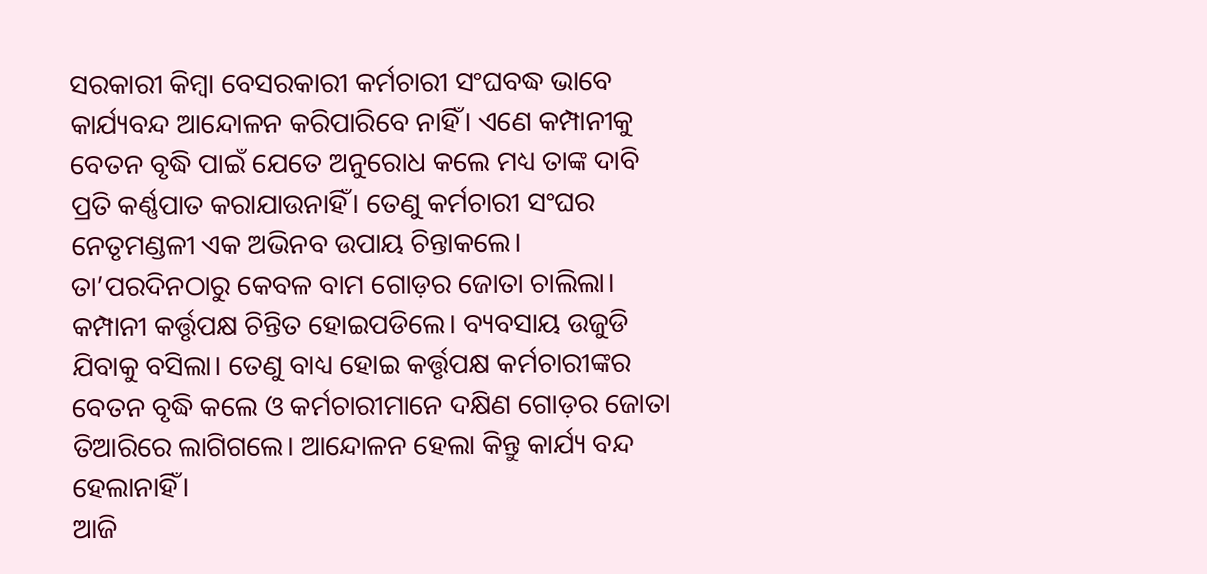ସରକାରୀ କିମ୍ବା ବେସରକାରୀ କର୍ମଚାରୀ ସଂଘବଦ୍ଧ ଭାବେ କାର୍ଯ୍ୟବନ୍ଦ ଆନ୍ଦୋଳନ କରିପାରିବେ ନାହିଁ। ଏଣେ କମ୍ପାନୀକୁ ବେତନ ବୃଦ୍ଧି ପାଇଁ ଯେତେ ଅନୁରୋଧ କଲେ ମଧ୍ୟ ତାଙ୍କ ଦାବି ପ୍ରତି କର୍ଣ୍ଣପାତ କରାଯାଉନାହିଁ। ତେଣୁ କର୍ମଚାରୀ ସଂଘର ନେତୃମଣ୍ଡଳୀ ଏକ ଅଭିନବ ଉପାୟ ଚିନ୍ତାକଲେ। ତା’ପରଦିନଠାରୁ କେବଳ ବାମ ଗୋଡ଼ର ଜୋତା ଚାଲିଲା। କମ୍ପାନୀ କର୍ତ୍ତୃପକ୍ଷ ଚିନ୍ତିତ ହୋଇପଡିଲେ। ବ୍ୟବସାୟ ଉଜୁଡି ଯିବାକୁ ବସିଲା। ତେଣୁ ବାଧ୍ୟ ହୋଇ କର୍ତ୍ତୃପକ୍ଷ କର୍ମଚାରୀଙ୍କର ବେତନ ବୃଦ୍ଧି କଲେ ଓ କର୍ମଚାରୀମାନେ ଦକ୍ଷିଣ ଗୋଡ଼ର ଜୋତା ତିଆରିରେ ଲାଗିଗଲେ। ଆନ୍ଦୋଳନ ହେଲା କିନ୍ତୁ କାର୍ଯ୍ୟ ବନ୍ଦ ହେଲାନାହିଁ।
ଆଜି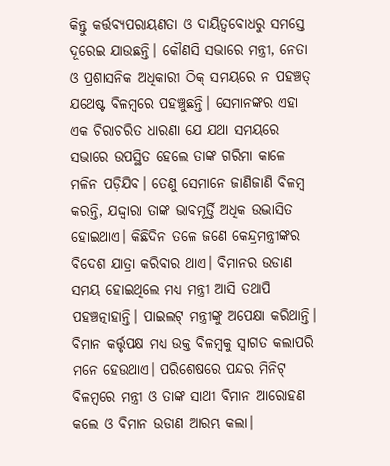କିନ୍ତୁ କର୍ତ୍ତବ୍ୟପରାୟଣତା ଓ ଦାୟିତ୍ୱବୋଧରୁ ସମସ୍ତେ ଦୂରେଇ ଯାଉଛନ୍ତି। କୌଣସି ସଭାରେ ମନ୍ତ୍ରୀ, ନେତା ଓ ପ୍ରଶାସନିକ ଅଧିକାରୀ ଠିକ୍‌ ସମୟରେ ନ ପହଞ୍ଚତ୍ ଯଥେଷ୍ଟ ବିଳମ୍ବରେ ପହଞ୍ଚୁଛନ୍ତି। ସେମାନଙ୍କର ଏହା ଏକ ଚିରାଚରିତ ଧାରଣା ଯେ ଯଥା ସମୟରେ ସଭାରେ ଉପସ୍ଥିତ ହେଲେ ତାଙ୍କ ଗରିମା କାଳେ ମଳିନ ପଡ଼ିଯିବ। ତେଣୁ ସେମାନେ ଜାଣିଜାଣି ବିଳମ୍ବ କରନ୍ତି, ଯଦ୍ଦ୍ବାରା ତାଙ୍କ ଭାବମୂର୍ତ୍ତି ଅଧିକ ଉଦ୍ଭାସିତ ହୋଇଥାଏ। କିଛିଦିନ ତଳେ ଜଣେ କେନ୍ଦ୍ରମନ୍ତ୍ରୀଙ୍କର ବିଦେଶ ଯାତ୍ରା କରିବାର ଥାଏ। ବିମାନର ଉଡାଣ ସମୟ ହୋଇଥିଲେ ମଧ୍ୟ ମନ୍ତ୍ରୀ ଆସି ତଥାପି ପହଞ୍ଚତ୍ନାହାନ୍ତି। ପାଇଲଟ୍‌ ମନ୍ତ୍ରୀଙ୍କୁ ଅପେକ୍ଷା କରିଥାନ୍ତି। ବିମାନ କର୍ତ୍ତୃପକ୍ଷ ମଧ୍ୟ ଉକ୍ତ ବିଳମ୍ବକୁ ସ୍ବାଗତ କଲାପରି ମନେ ହେଉଥାଏ। ପରିଶେଷରେ ପନ୍ଦର ମିନିଟ୍‌ ବିଳମ୍ବରେ ମନ୍ତ୍ରୀ ଓ ତାଙ୍କ ସାଥୀ ବିମାନ ଆରୋହଣ କଲେ ଓ ବିମାନ ଉଡାଣ ଆରମ୍ଭ କଲା।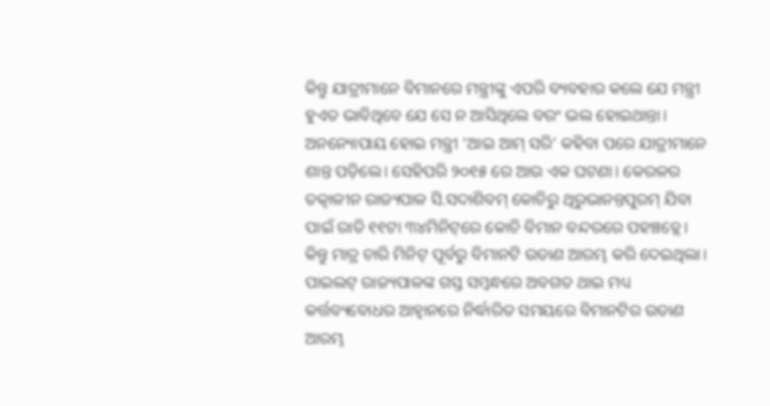କିନ୍ତୁ ଯାତ୍ରୀମାନେ ବିମାନରେ ମନ୍ତ୍ରୀଙ୍କୁ ଏପରି ବ୍ୟବହାର କଲେ ଯେ ମନ୍ତ୍ରୀ ହୁଏତ ଭାବିଥିବେ ଯେ ସେ ନ ଆସିଥିଲେ ବରଂ ଭଲ ହୋଇଥାନ୍ତା। ଅନନ୍ୟୋପାୟ ହୋଇ ମନ୍ତ୍ରୀ ‘ଆଇ ଆମ୍‌ ସରି’ କହିବା ପରେ ଯାତ୍ରୀମାନେ ଶାନ୍ତ ପଡ଼ିଲେ। ସେହିପରି ୨୦୧୫ ରେ ଆଉ ଏକ ଘଟଣା। କେରଳର ତତ୍କାଳୀନ ରାଜ୍ୟପାଳ ସି.ସଦାଶିବମ୍‌ କୋଚିରୁ ଥିରୁଭାନନ୍ତପୁରମ୍‌ ଯିବା ପାଇଁ ରାତି ୧୧ଟା ୩୪ମିନିଟ୍‌ରେ କୋଚି ବିମାନ ବନ୍ଦରରେ ପହଞ୍ଚତ୍ଲେ। କିନ୍ତୁ ମାତ୍ର ଚାରି ମିନିଟ୍‌ ପୂର୍ବରୁ ବିମାନଟି ଉଡାଣ ଆରମ୍ଭ କରି ଦେଇଥିଲା। ପାଇଲଟ୍‌ ରାଜ୍ୟପାଳଙ୍କ ଗସ୍ତ ସମ୍ବନ୍ଧରେ ଅବଗତ ଥାଇ ମଧ୍ୟ କର୍ତ୍ତବ୍ୟବୋଧର ଆହ୍ବାନରେ ନିର୍ଦ୍ଧାରିତ ସମୟରେ ବିମାନଟିର ଉଡାଣ ଆରମ୍ଭ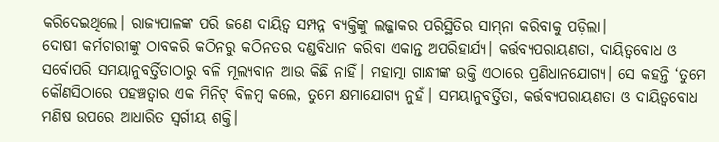କରିଦେଇଥିଲେ। ରାଜ୍ୟପାଳଙ୍କ ପରି ଜଣେ ଦାୟିତ୍ୱ ସମ୍ପନ୍ନ ବ୍ୟକ୍ତିଙ୍କୁ ଲଜ୍ଜାକର ପରିସ୍ଥିତିର ସାମ୍‌ନା କରିବାକୁ ପଡ଼ିଲା।
ଦୋଷୀ କର୍ମଚାରୀଙ୍କୁ ଠାବକରି କଠିନରୁ କଠିନତର ଦଣ୍ଡବିଧାନ କରିବା ଏକାନ୍ତ ଅପରିହାର୍ଯ୍ୟ। କର୍ତ୍ତବ୍ୟପରାୟଣତା, ଦାୟିତ୍ୱବୋଧ ଓ ସର୍ବୋପରି ସମୟାନୁବର୍ତ୍ତିତାଠାରୁ ବଳି ମୂଲ୍ୟବାନ ଆଉ କିଛି ନାହିଁ। ମହାତ୍ମା ଗାନ୍ଧୀଙ୍କ ଉକ୍ତି ଏଠାରେ ପ୍ରଣିଧାନଯୋଗ୍ୟ। ସେ କହନ୍ତି ‘ତୁମେ କୌଣସିଠାରେ ପହଞ୍ଚତ୍ବାର ଏକ ମିନିଟ୍‌ ବିଳମ୍ବ କଲେ, ତୁମେ କ୍ଷମାଯୋଗ୍ୟ ନୁହଁ। ସମୟାନୁବର୍ତ୍ତିତା, କର୍ତ୍ତବ୍ୟପରାୟଣତା ଓ ଦାୟିତ୍ୱବୋଧ ମଣିଷ ଉପରେ ଆଧାରିତ ସ୍ବର୍ଗୀୟ ଶକ୍ତି।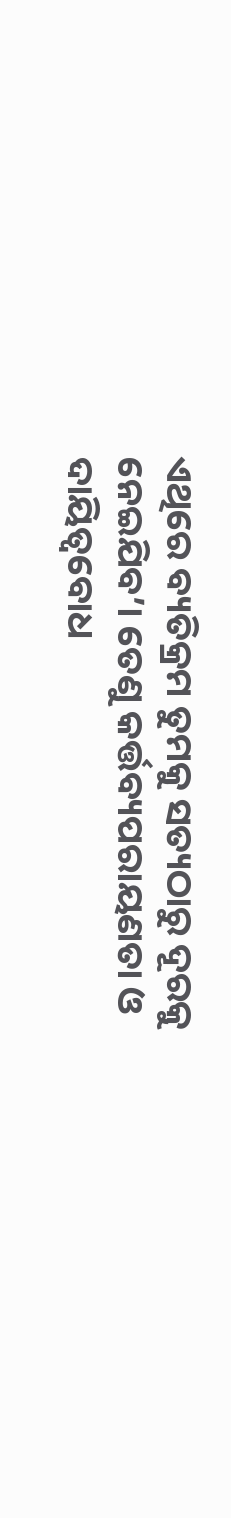ଏଥିରେ ବ୍ୟତିକ୍ରମ ତୁମକୁ ସତ୍ୟଠାରୁ ଦୂରକୁ ନେଇଯିବ’। ତେଣୁ କର୍ତ୍ତବ୍ୟପରାୟଣତା ଓ ଦାୟିତ୍ୱବୋଧ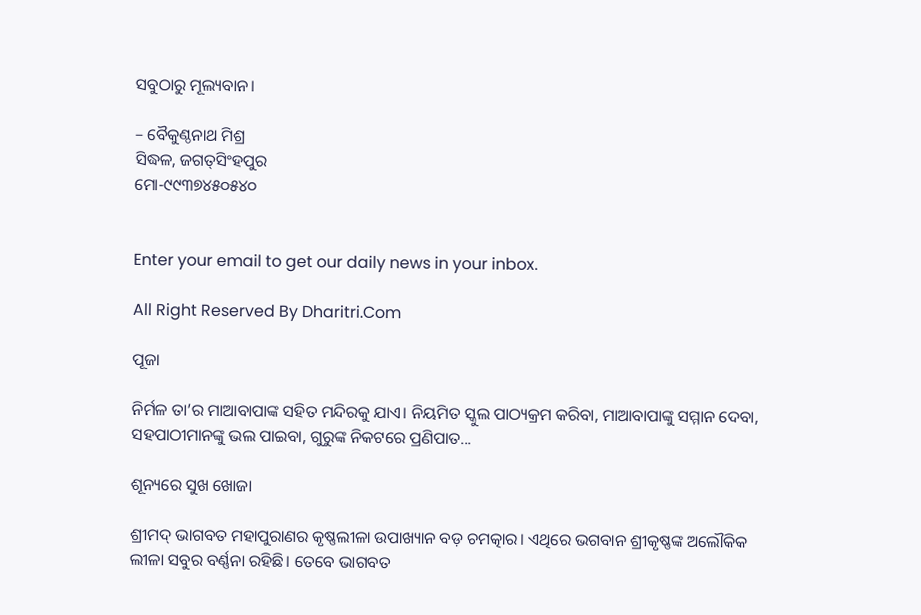ସବୁଠାରୁ ମୂଲ୍ୟବାନ।

– ବୈକୁଣ୍ଠନାଥ ମିଶ୍ର
ସିଦ୍ଧଳ, ଜଗତ୍‌ସିଂହପୁର
ମୋ-୯୯୩୭୪୫୦୫୪୦


Enter your email to get our daily news in your inbox.

All Right Reserved By Dharitri.Com

ପୂଜା

ନିର୍ମଳ ତା’ର ମାଆବାପାଙ୍କ ସହିତ ମନ୍ଦିରକୁ ଯାଏ। ନିୟମିତ ସ୍କୁଲ ପାଠ୍ୟକ୍ରମ କରିବା, ମାଆବାପାଙ୍କୁ ସମ୍ମାନ ଦେବା, ସହପାଠୀମାନଙ୍କୁ ଭଲ ପାଇବା, ଗୁରୁଙ୍କ ନିକଟରେ ପ୍ରଣିପାତ...

ଶୂନ୍ୟରେ ସୁଖ ଖୋଜା

ଶ୍ରୀମଦ୍‌ ଭାଗବତ ମହାପୁରାଣର କୃଷ୍ଣଲୀଳା ଉପାଖ୍ୟାନ ବଡ଼ ଚମତ୍କାର। ଏଥିରେ ଭଗବାନ ଶ୍ରୀକୃଷ୍ଣଙ୍କ ଅଲୌକିକ ଲୀଳା ସବୁର ବର୍ଣ୍ଣନା ରହିଛି। ତେବେ ଭାଗବତ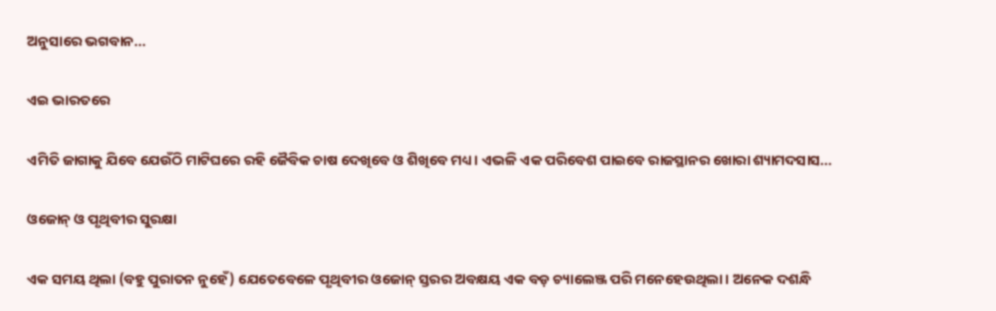ଅନୁସାରେ ଭଗବାନ...

ଏଇ ଭାରତରେ

ଏମିତି ଜାଗାକୁ ଯିବେ ଯେଉଁଠି ମାଟିଘରେ ରହି ଜୈବିକ ଚାଷ ଦେଖିବେ ଓ ଶିଖିବେ ମଧ୍ୟ। ଏଭଳି ଏକ ପରିବେଶ ପାଇବେ ରାଜସ୍ଥାନର ଖୋରା ଶ୍ୟାମଦସାସ...

ଓଜୋନ୍‌ ଓ ପୃଥିବୀର ସୁରକ୍ଷା

ଏକ ସମୟ ଥିଲା (ବହୁ ପୁରାତନ ନୁହେଁ) ଯେତେବେଳେ ପୃଥିବୀର ଓଜୋନ୍‌ ସ୍ତରର ଅବକ୍ଷୟ ଏକ ବଡ଼ ଚ୍ୟାଲେଞ୍ଜ ପରି ମନେହେଉଥିଲା। ଅନେକ ଦଶନ୍ଧି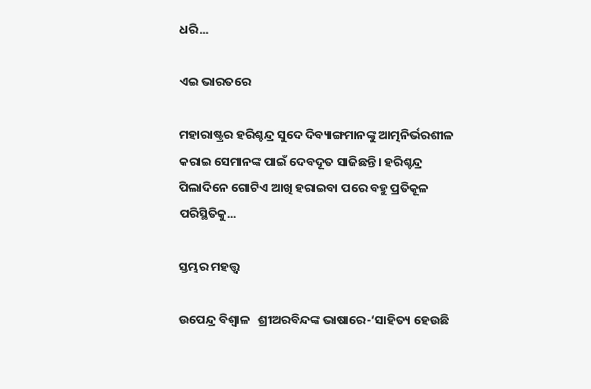ଧରି...

ଏଇ ଭାରତରେ

ମହାରାଷ୍ଟ୍ରର ହରିଶ୍ଚନ୍ଦ୍ର ସୁଦେ ଦିବ୍ୟାଙ୍ଗମାନଙ୍କୁ ଆତ୍ମନିର୍ଭରଶୀଳ କରାଇ ସେମାନଙ୍କ ପାଇଁ ଦେବଦୂତ ସାଜିଛନ୍ତି। ହରିଶ୍ଚନ୍ଦ୍ର ପିଲାଦିନେ ଗୋଟିଏ ଆଖି ହରାଇବା ପରେ ବହୁ ପ୍ରତିକୂଳ ପରିସ୍ଥିତିକୁ...

ସ୍ତମ୍ଭର ମହତ୍ତ୍ୱ

ଉପେନ୍ଦ୍ର ବିଶ୍ୱାଳ   ଶ୍ରୀଅରବିନ୍ଦଙ୍କ ଭାଷାରେ-‘ସାହିତ୍ୟ ହେଉଛି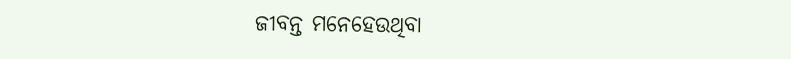ଜୀବନ୍ତ ମନେହେଉଥିବା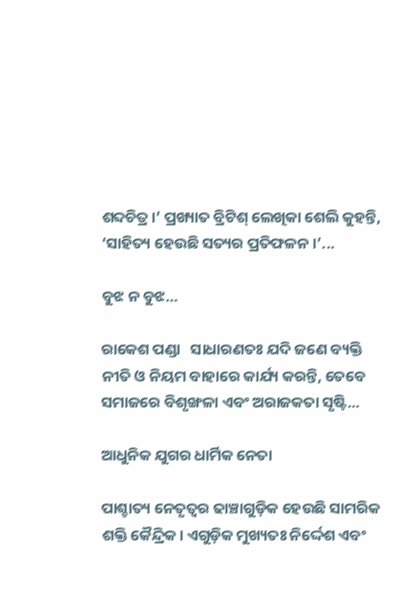ଶବ୍ଦଚିତ୍ର।’ ପ୍ରଖ୍ୟାତ ବ୍ରିଟିଶ୍‌ ଲେଖିକା ଶେଲି କୁହନ୍ତି, ‘ସାହିତ୍ୟ ହେଉଛି ସତ୍ୟର ପ୍ରତିଫଳନ ।’...

ବୁଝ ନ ବୁଝ…

ରାକେଶ ପଣ୍ଡା   ସାଧାରଣତଃ ଯଦି ଜଣେ ବ୍ୟକ୍ତି ନୀତି ଓ ନିୟମ ବାହାରେ କାର୍ଯ୍ୟ କରନ୍ତି, ତେବେ ସମାଜରେ ବିଶୃଙ୍ଖଳା ଏବଂ ଅରାଜକତା ସୃଷ୍ଟି...

ଆଧୁନିକ ଯୁଗର ଧାର୍ମିକ ନେତା

ପାଶ୍ଚାତ୍ୟ ନେତୃତ୍ୱର ଢାଞ୍ଚାଗୁଡ଼ିକ ହେଉଛି ସାମରିକ ଶକ୍ତି କୈନ୍ଦ୍ରିକ। ଏଗୁଡ଼ିକ ମୁଖ୍ୟତଃ ନିର୍ଦ୍ଦେଶ ଏବଂ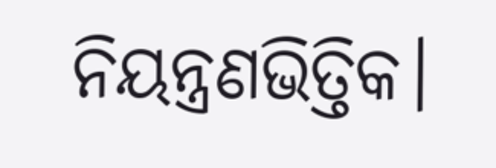ନିୟନ୍ତ୍ରଣଭିତ୍ତିକ।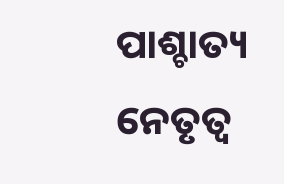ପାଶ୍ଚାତ୍ୟ ନେତୃତ୍ୱ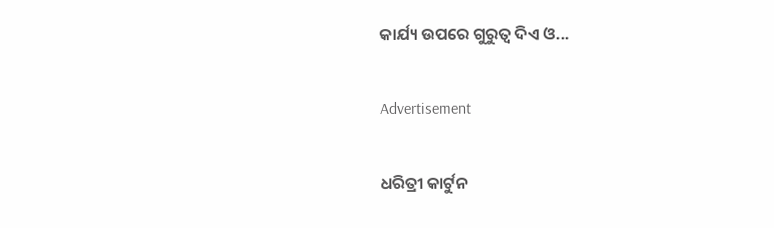କାର୍ଯ୍ୟ ଉପରେ ଗୁରୁତ୍ୱ ଦିଏ ଓ...

Advertisement

ଧରିତ୍ରୀ କାର୍ଟୁନ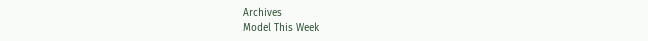Archives
Model This Week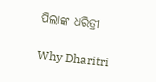ପିଲାଙ୍କ ଧରିତ୍ରୀ

Why Dharitri